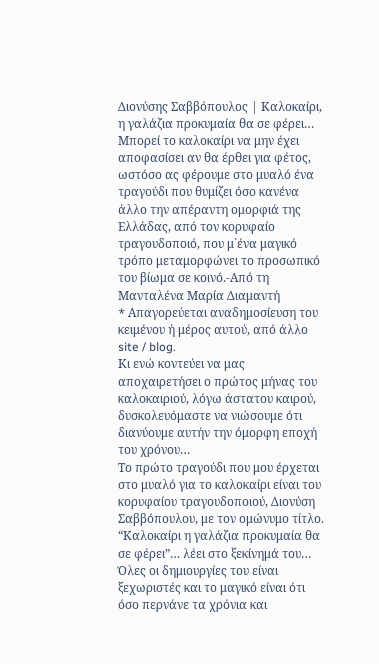Διονύσης Σαββόπουλος | Καλοκαίρι, η γαλάζια προκυμαία θα σε φέρει…
Μπορεί το καλοκαίρι να μην έχει αποφασίσει αν θα έρθει για φέτος, ωστόσο ας φέρουμε στο μυαλό ένα τραγούδι που θυμίζει όσο κανένα άλλο την απέραντη ομορφιά της Ελλάδας, από τον κορυφαίο τραγουδοποιό, που μ`ένα μαγικό τρόπο μεταμορφώνει το προσωπικό του βίωμα σε κοινό.-Από τη Μανταλένα Μαρία Διαμαντή
* Aπαγορεύεται αναδημοσίευση του κειμένου ή μέρος αυτού, από άλλο site / blog.
Κι ενώ κοντεύει να μας αποχαιρετήσει ο πρώτος μήνας του καλοκαιριού, λόγω άστατου καιρού, δυσκολευόμαστε να νιώσουμε ότι διανύουμε αυτήν την όμορφη εποχή του χρόνου…
Το πρώτο τραγούδι που μου έρχεται στο μυαλό για το καλοκαίρι είναι του κορυφαίου τραγουδοποιού, Διονύση Σαββόπουλου, με τον ομώνυμο τίτλο.
“Καλοκαίρι η γαλάζια προκυμαία θα σε φέρει”… λέει στο ξεκίνημά του…
Όλες οι δημιουργίες του είναι ξεχωριστές και το μαγικό είναι ότι όσο περνάνε τα χρόνια και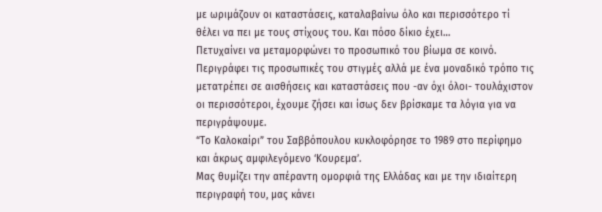με ωριμάζουν οι καταστάσεις, καταλαβαίνω όλο και περισσότερο τί θέλει να πει με τους στίχους του. Και πόσο δίκιο έχει…
Πετυχαίνει να μεταμορφώνει το προσωπικό του βίωμα σε κοινό. Περιγράφει τις προσωπικές του στιγμές αλλά με ένα μοναδικό τρόπο τις μετατρέπει σε αισθήσεις και καταστάσεις που -αν όχι όλοι- τουλάχιστον οι περισσότεροι, έχουμε ζήσει και ίσως δεν βρίσκαμε τα λόγια για να περιγράψουμε.
“Το Καλοκαίρι” του Σαββόπουλου κυκλοφόρησε το 1989 στο περίφημο και άκρως αμφιλεγόμενο ‘Κουρεμα’.
Μας θυμίζει την απέραντη ομορφιά της Ελλάδας και με την ιδιαίτερη περιγραφή του, μας κάνει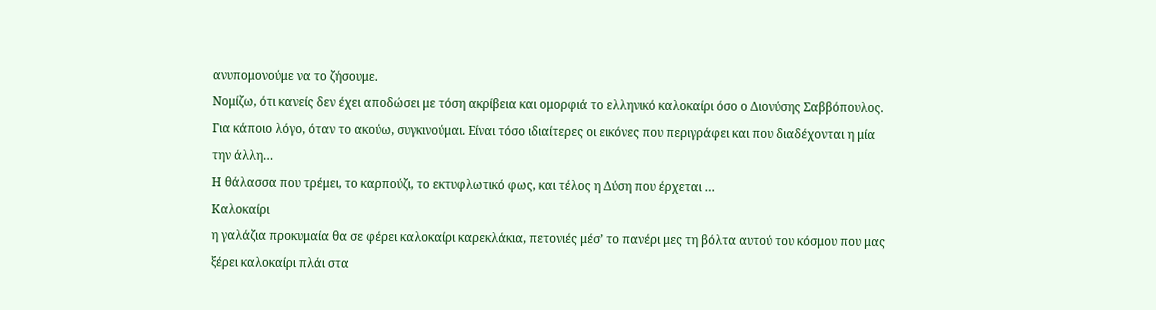ανυπομονούμε να το ζήσουμε.
Νομίζω, ότι κανείς δεν έχει αποδώσει με τόση ακρίβεια και ομορφιά το ελληνικό καλοκαίρι όσο ο Διονύσης Σαββόπουλος.
Για κάποιο λόγο, όταν το ακούω, συγκινούμαι. Είναι τόσο ιδιαίτερες οι εικόνες που περιγράφει και που διαδέχονται η μία την άλλη…
Η θάλασσα που τρέμει, το καρπούζι, το εκτυφλωτικό φως, και τέλος η Δύση που έρχεται …
Καλοκαίρι
η γαλάζια προκυμαία θα σε φέρει καλοκαίρι καρεκλάκια, πετονιές μέσ’ το πανέρι μες τη βόλτα αυτού του κόσμου που μας ξέρει καλοκαίρι πλάι στα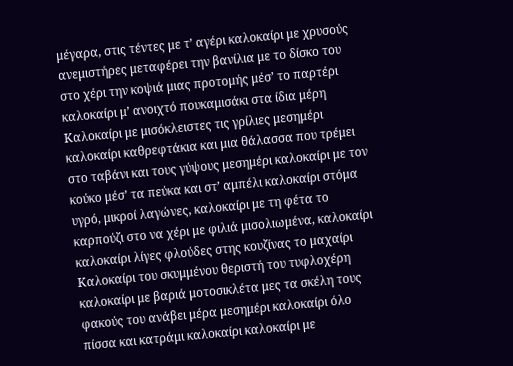μέγαρα, στις τέντες με τ’ αγέρι καλοκαίρι με χρυσούς ανεμιστήρες μεταφέρει την βανίλια με το δίσκο του στο χέρι την κοψιά μιας προτομής μέσ’ το παρτέρι καλοκαίρι μ’ ανοιχτό πουκαμισάκι στα ίδια μέρη
Καλοκαίρι με μισόκλειστες τις γρίλιες μεσημέρι καλοκαίρι καθρεφτάκια και μια θάλασσα που τρέμει στο ταβάνι και τους γύψους μεσημέρι καλοκαίρι με τον κούκο μέσ’ τα πεύκα και στ’ αμπέλι καλοκαίρι στόμα υγρό, μικροί λαγώνες, καλοκαίρι με τη φέτα το καρπούζι στο να χέρι με φιλιά μισολιωμένα, καλοκαίρι καλοκαίρι λίγες φλούδες στης κουζίνας το μαχαίρι
Καλοκαίρι του σκυμμένου θεριστή του τυφλοχέρη καλοκαίρι με βαριά μοτοσικλέτα μες τα σκέλη τους φακούς του ανάβει μέρα μεσημέρι καλοκαίρι όλο πίσσα και κατράμι καλοκαίρι καλοκαίρι με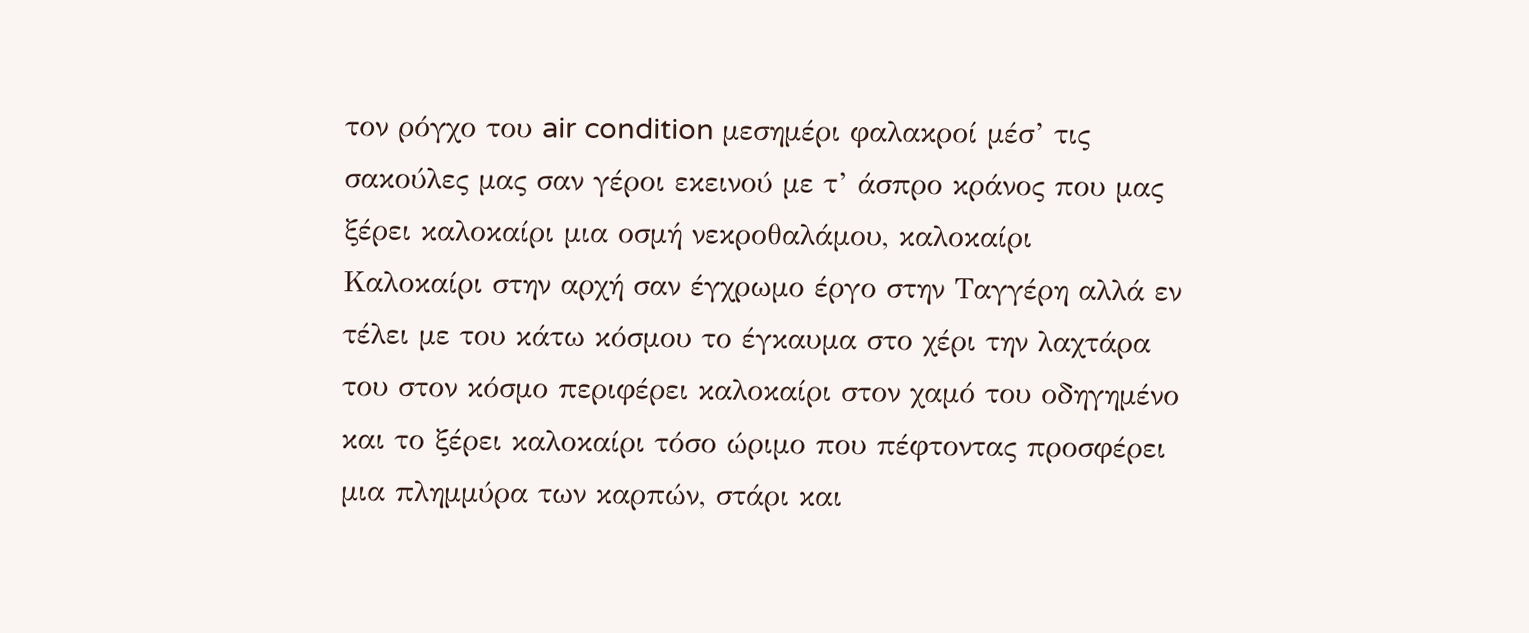τον ρόγχο του air condition μεσημέρι φαλακροί μέσ’ τις σακούλες μας σαν γέροι εκεινού με τ’ άσπρο κράνος που μας ξέρει καλοκαίρι μια οσμή νεκροθαλάμου, καλοκαίρι
Καλοκαίρι στην αρχή σαν έγχρωμο έργο στην Ταγγέρη αλλά εν τέλει με του κάτω κόσμου το έγκαυμα στο χέρι την λαχτάρα του στον κόσμο περιφέρει καλοκαίρι στον χαμό του οδηγημένο και το ξέρει καλοκαίρι τόσο ώριμο που πέφτοντας προσφέρει μια πλημμύρα των καρπών, στάρι και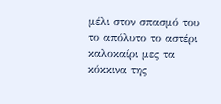μέλι στον σπασμό του το απόλυτο το αστέρι καλοκαίρι μες τα κόκκινα της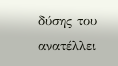δύσης του ανατέλλει